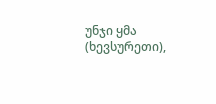უნჯი ყმა (ხევსურეთი),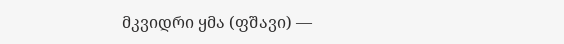მკვიდრი ყმა (ფშავი) —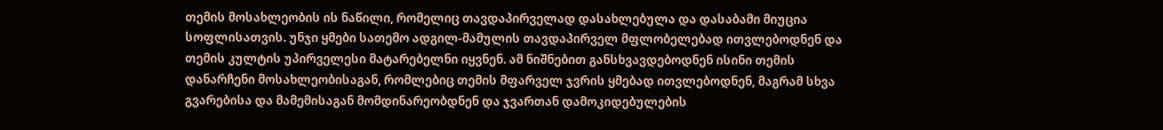თემის მოსახლეობის ის ნაწილი, რომელიც თავდაპირველად დასახლებულა და დასაბამი მიუცია სოფლისათვის. უნჯი ყმები სათემო ადგილ-მამულის თავდაპირველ მფლობელებად ითვლებოდნენ და თემის კულტის უპირველესი მატარებელნი იყვნენ. ამ ნიშნებით განსხვავდებოდნენ ისინი თემის დანარჩენი მოსახლეობისაგან, რომლებიც თემის მფარველ ჯვრის ყმებად ითვლებოდნენ, მაგრამ სხვა გვარებისა და მამემისაგან მომდინარეობდნენ და ჯვართან დამოკიდებულების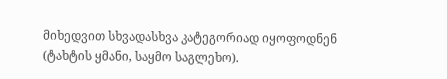მიხედვით სხვადასხვა კატეგორიად იყოფოდნენ (ტახტის ყმანი, საყმო საგლეხო).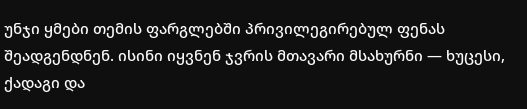უნჯი ყმები თემის ფარგლებში პრივილეგირებულ ფენას შეადგენდნენ. ისინი იყვნენ ჯვრის მთავარი მსახურნი — ხუცესი, ქადაგი და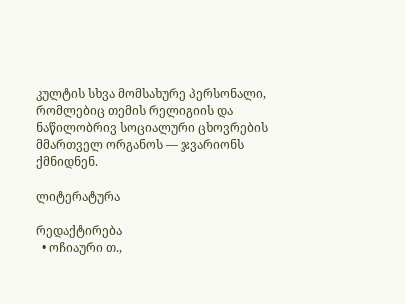კულტის სხვა მომსახურე პერსონალი, რომლებიც თემის რელიგიის და ნაწილობრივ სოციალური ცხოვრების მმართველ ორგანოს — ჯვარიონს ქმნიდნენ.

ლიტერატურა

რედაქტირება
  • ოჩიაური თ.,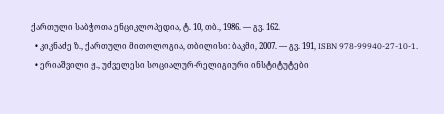ქართული საბჭოთა ენციკლოპედია, ტ. 10, თბ., 1986. — გვ. 162.
  • კიკნაძე ზ., ქართული მითოლოგია, თბილისი: ბაკმი, 2007. — გვ. 191, ISBN 978-99940-27-10-1.
  • ერიაშვილი ჟ., უძველესი სოციალურ-რელიგიური ინსტიტუტები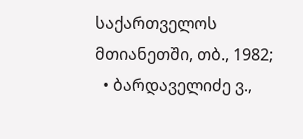საქართველოს მთიანეთში, თბ., 1982;
  • ბარდაველიძე ვ.,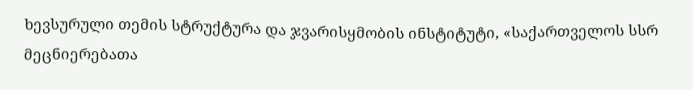ხევსურული თემის სტრუქტურა და ჯვარისყმობის ინსტიტუტი, «საქართველოს სსრ მეცნიერებათა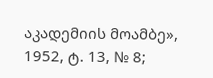აკადემიის მოამბე», 1952, ტ. 13, № 8;